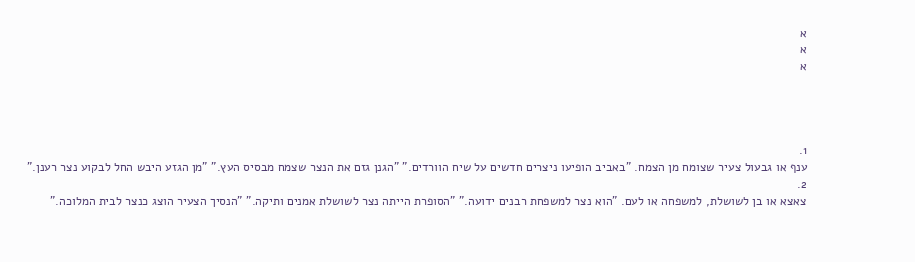א
א
א




1.
ענף או גבעול צעיר שצומח מן הצמח. "באביב הופיעו ניצרים חדשים על שיח הוורדים." "הגנן גזם את הנצר שצמח מבסיס העץ." "מן הגזע היבש החל לבקוע נצר רענן."
2.
צאצא או בן לשושלת, למשפחה או לעם. "הוא נצר למשפחת רבנים ידועה." "הסופרת הייתה נצר לשושלת אמנים ותיקה." "הנסיך הצעיר הוצג כנצר לבית המלוכה."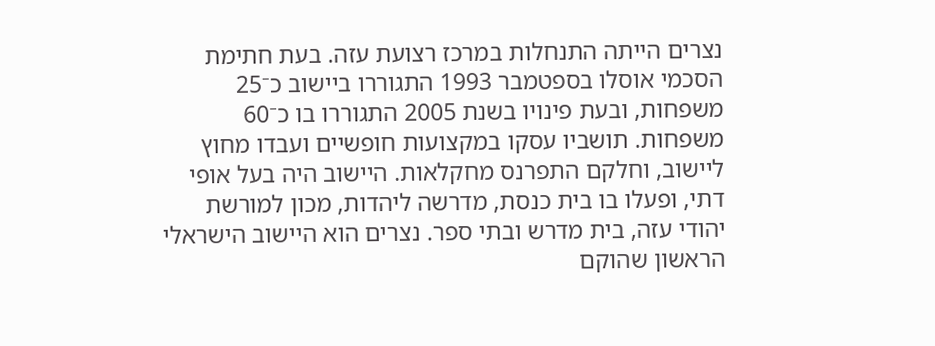נצרים הייתה התנחלות במרכז רצועת עזה. בעת חתימת הסכמי אוסלו בספטמבר 1993 התגוררו ביישוב כ⁻25 משפחות, ובעת פינויו בשנת 2005 התגוררו בו כ⁻60 משפחות. תושביו עסקו במקצועות חופשיים ועבדו מחוץ ליישוב, וחלקם התפרנס מחקלאות. היישוב היה בעל אופי דתי, ופעלו בו בית כנסת, מדרשה ליהדות, מכון למורשת יהודי עזה, בית מדרש ובתי ספר. נצרים הוא היישוב הישראלי הראשון שהוקם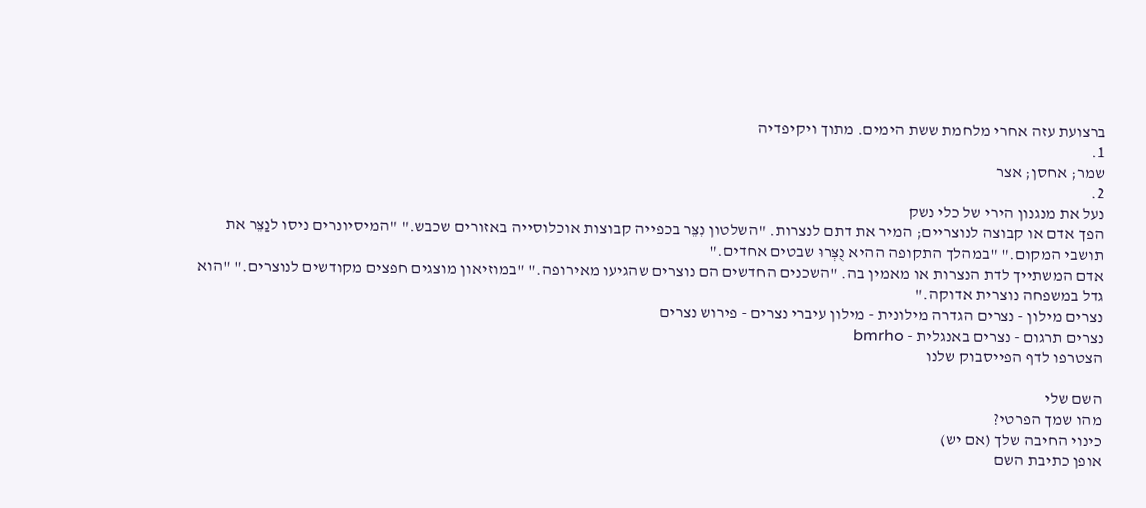ברצועת עזה אחרי מלחמת ששת הימים. מתוך ויקיפדיה
1.
שמר; אחסן; אצר
2.
נעל את מנגנון הירי של כלי נשק
הפך אדם או קבוצה לנוצריים; המיר את דתם לנצרות. "השלטון נִצֵּר בכפייה קבוצות אוכלוסייה באזורים שכבש." "המיסיונרים ניסו לנַצֵּר את תושבי המקום." "במהלך התקופה ההיא נֻצְּרוּ שבטים אחדים."
אדם המשתייך לדת הנצרות או מאמין בה. "השכנים החדשים הם נוצרים שהגיעו מאירופה." "במוזיאון מוצגים חפצים מקודשים לנוצרים." "הוא גדל במשפחה נוצרית אדוקה."
נצרים מילון - נצרים הגדרה מילונית - מילון עיברי נצרים - פירוש נצרים
נצרים תרגום - נצרים באנגלית - bmrho
הצטרפו לדף הפייסבוק שלנו

השם שלי
מהו שמך הפרטי?
כינוי החיבה שלך (אם יש)
אופן כתיבת השם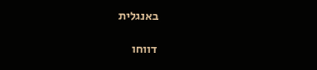באנגלית

דווחו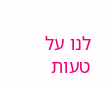לנו על טעות